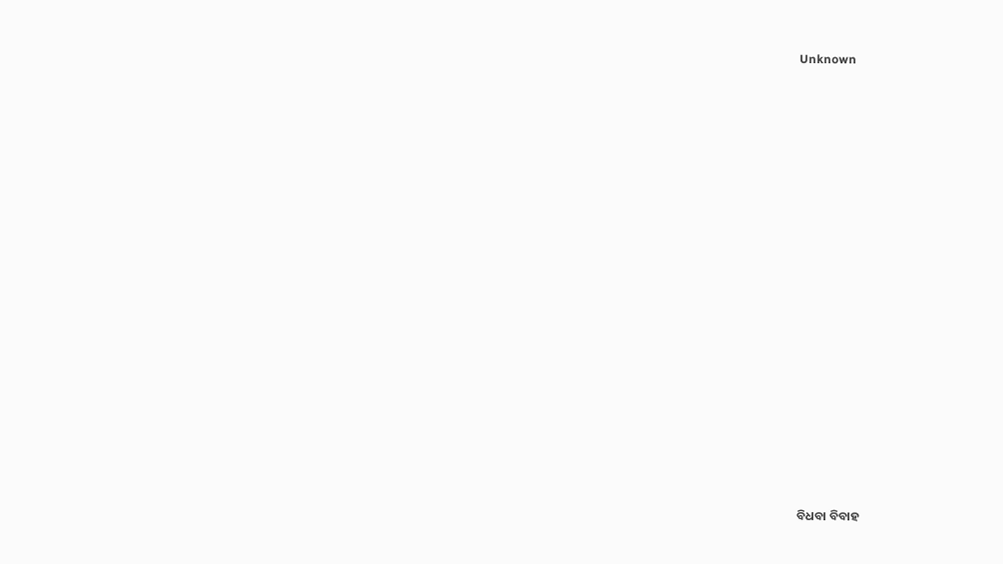Unknown

























ବିଧବା ବିବାହ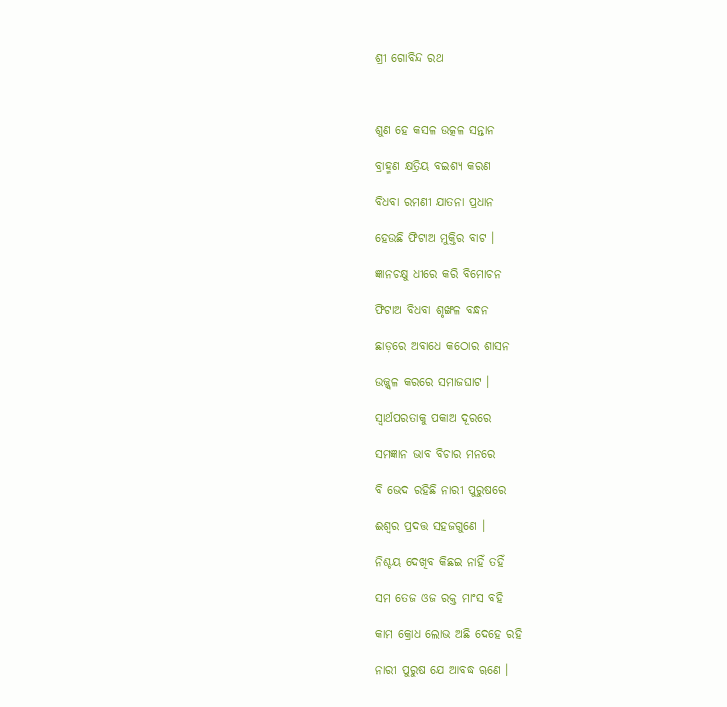ଶ୍ରୀ ଗୋବିନ୍ଦ ରଥ



ଶୁଣ ହେ କସଳ ଉତ୍କଳ ସନ୍ତାନ

ବ୍ରାହ୍ମଣ କ୍ଷତ୍ରିୟ ବଇଶ୍ୟ କରଣ

ବିଧବା ରମଣୀ ଯାତନା ପ୍ରଧାନ

ହେଉଛି ଫିଟାଅ ମୁକ୍ତିର ବାଟ ।

ଜ୍ଞାନଚକ୍ଷୁ ଧୀରେ କରି ବିମୋଚନ

ଫିଟାଅ ବିଧବା ଶୃଙ୍ଖଳ ବନ୍ଧନ

ଛାଡ଼ରେ ଅବାଧେ କଠୋର ଶାସନ

ଉଜ୍ଜ୍ୱଳ କରରେ ସମାଜଘାଟ ।

ସ୍ୱାର୍ଥପରତାକୁ ପକାଅ ଦୂରରେ

ସମଜ୍ଞାନ ଭାବ ବିଚାର ମନରେ

ବି ଭେଦ ରହିଛି ନାରୀ ପୁରୁଷରେ

ଈଶ୍ୱର ପ୍ରଦତ୍ତ ସହଜଗୁଣେ ।

ନିଶ୍ଚୟ ଦେଖିବ କିଛଇ ନାହିଁ ତହିଁ

ସମ ତେଜ ଓଜ ରକ୍ତ ମାଂସ ବହି

କାମ କ୍ରୋଧ ଲୋଭ ଅଛି ଦେହେ ରହି

ନାରୀ ପୁରୁଷ ଯେ ଆବଦ୍ଧ ୠଣେ ।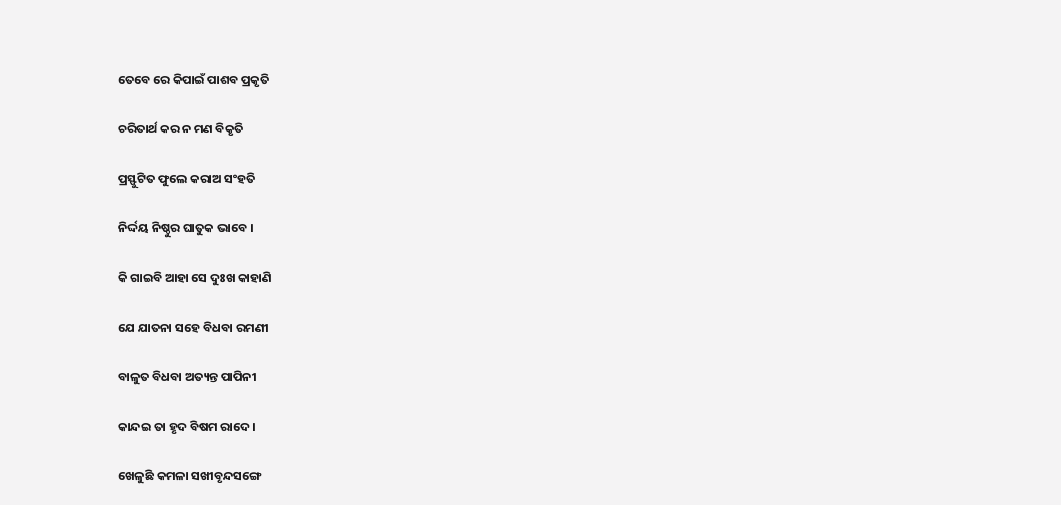ତେବେ ରେ କିପାଇଁ ପାଶବ ପ୍ରକୃତି

ଚରିତାର୍ଥ କର ନ ମଣ ବିକୃତି

ପ୍ରସ୍ଫୁଟିତ ଫୁଲେ କରାଅ ସଂହତି

ନିର୍ଦ୍ଦୟ ନିଷ୍ଠୁର ଘାତୁକ ଭାବେ ।

କି ଗାଇବି ଆହା ସେ ଦୁଃଖ କାହାଣି

ଯେ ଯାତନା ସହେ ବିଧବା ରମଣୀ

ବାଳୁତ ବିଧବା ଅତ୍ୟନ୍ତ ପାପିନୀ

କାନ୍ଦଇ ତା ହୃଦ ବିଷମ ରାଦେ ।

ଖେଳୁଛି କମଳା ସଖୀବୃନ୍ଦସଙ୍ଗେ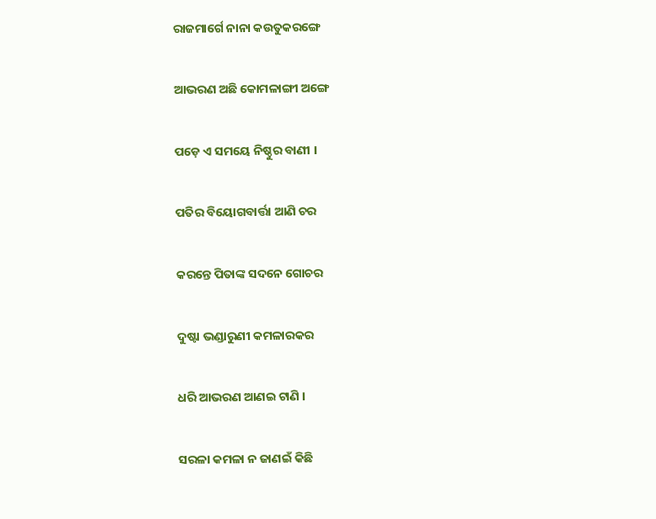ରାଜମାର୍ଗେ ନାନା କଉତୁକରଙ୍ଗେ

ଆଭରଣ ଅଛି କୋମଳାଙ୍ଗୀ ଅଙ୍ଗେ

ପଡ଼େ ଏ ସମୟେ ନିଷ୍ଠୁର ବାଣୀ ।

ପତିର ବିୟୋଗବାର୍ତ୍ତା ଆଣି ଚର

କରନ୍ତେ ପିତାଙ୍କ ସଦନେ ଗୋଚର

ଦୁଷ୍ଟା ଭଣ୍ଡାରୁଣୀ କମଳାରକର

ଧରି ଆଭରଣ ଆଣଇ ଟାଣି ।

ସରଳା କମଳା ନ ଜାଣଇଁ କିଛି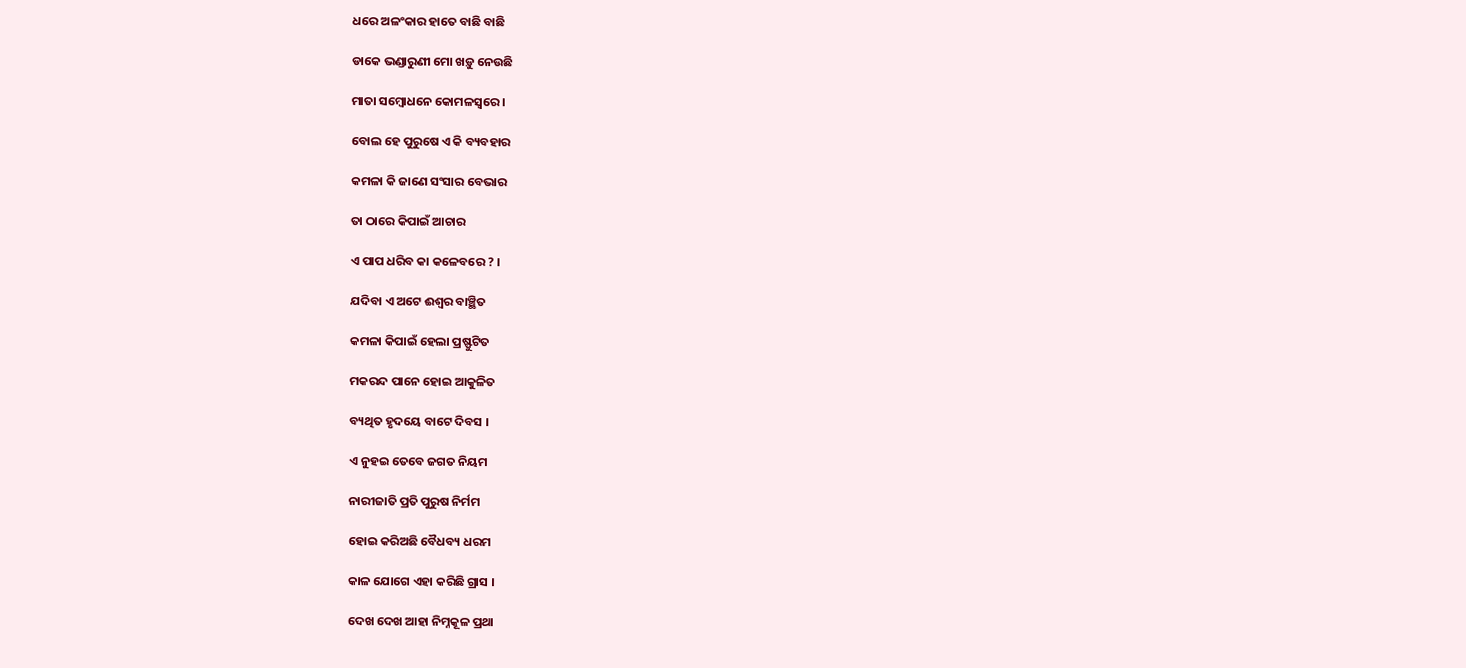ଧରେ ଅଳଂକାର ହାତେ ବାଛି ବାଛି

ଡାକେ ଭଣ୍ଡାରୁଣୀ ମୋ ଖଡ଼ୁ ନେଉଛି

ମାତା ସମ୍ବୋଧନେ କୋମଳସ୍ୱରେ ।

ବୋଲ ହେ ପୁରୁଷେ ଏ କି ବ୍ୟବହାର

କମଳା କି ଜାଣେ ସଂସାର ବେଭାର

ତା ଠାରେ କିପାଇଁ ଆଚାର

ଏ ପାପ ଧରିବ କା କଳେବରେ ? ।

ଯଦିବା ଏ ଅଟେ ଈଶ୍ୱର ବାଞ୍ଛିତ

କମଳା କିପାଇଁ ହେଲା ପ୍ରଷ୍ଫୁଟିତ

ମକରନ୍ଦ ପାନେ ହୋଇ ଆକୁଳିତ

ବ୍ୟଥିତ ହୃଦୟେ ବାଟେ ଦିବସ ।

ଏ ନୁହଇ ତେବେ ଜଗତ ନିୟମ

ନାରୀଜାତି ପ୍ରତି ପୁରୁଷ ନିର୍ମମ

ହୋଇ କରିଅଛି ବୈଧବ୍ୟ ଧରମ

କାଳ ଯୋଗେ ଏହା କରିଛି ଗ୍ରାସ ।

ଦେଖ ଦେଖ ଆହା ନିମ୍ନକୂଳ ପ୍ରଥା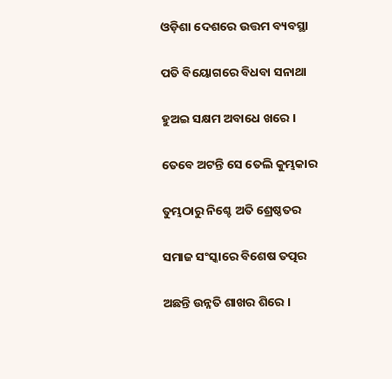ଓଡ଼ିଶା ଦେଶରେ ଉତ୍ତମ ବ୍ୟବସ୍ଥା

ପତି ବିୟୋଗରେ ବିଧବା ସନାଥା

ହୁଅଇ ସକ୍ଷମ ଅବାଧେ ଖରେ ।

ତେବେ ଅଟନ୍ତି ସେ ତେଲି କୁମ୍ଭକାର

ତୁମ୍ଭଠାରୁ ନିଶ୍ଚେ ଅତି ଶ୍ରେଷ୍ଠତର

ସମାଜ ସଂସ୍କାରେ ବିଶେଷ ତତ୍ପର

ଅଛନ୍ତି ଉନ୍ନତି ଶାଖର ଶିରେ ।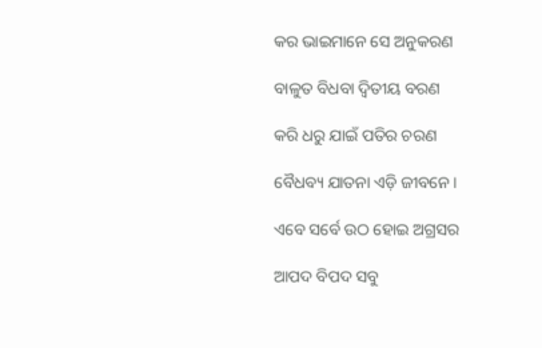କର ଭାଇମାନେ ସେ ଅନୁକରଣ

ବାଳୁତ ବିଧବା ଦ୍ୱିତୀୟ ବରଣ

କରି ଧରୁ ଯାଇଁ ପତିର ଚରଣ

ବୈଧବ୍ୟ ଯାତନା ଏଡ଼ି ଜୀବନେ ।

ଏବେ ସର୍ବେ ଉଠ ହୋଇ ଅଗ୍ରସର

ଆପଦ ବିପଦ ସବୁ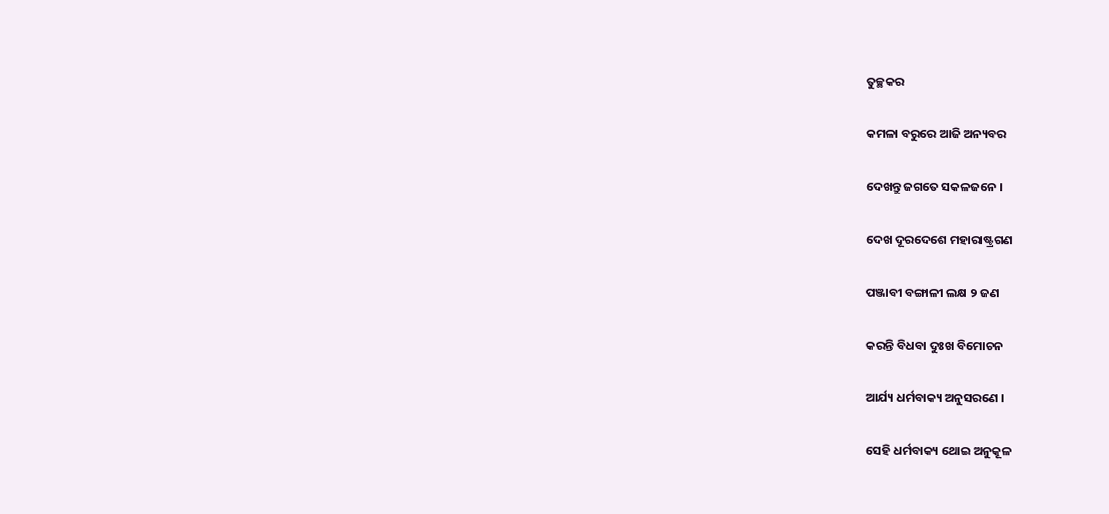ତୁଚ୍ଛକର

କମଳା ବରୁରେ ଆଜି ଅନ୍ୟବର

ଦେଖନ୍ତୁ ଜଗତେ ସକଳଜନେ ।

ଦେଖ ଦୂରଦେଶେ ମହାରାଷ୍ଟ୍ରଗଣ

ପଞ୍ଜାବୀ ବଙ୍ଗାଳୀ ଲକ୍ଷ ୨ ଜଣ

କରନ୍ତି ବିଧବା ଦୁଃଖ ବିମୋଚନ

ଆର୍ଯ୍ୟ ଧର୍ମବାକ୍ୟ ଅନୁସରଣେ ।

ସେହି ଧର୍ମବାକ୍ୟ ଥୋଇ ଅନୁକୂଳ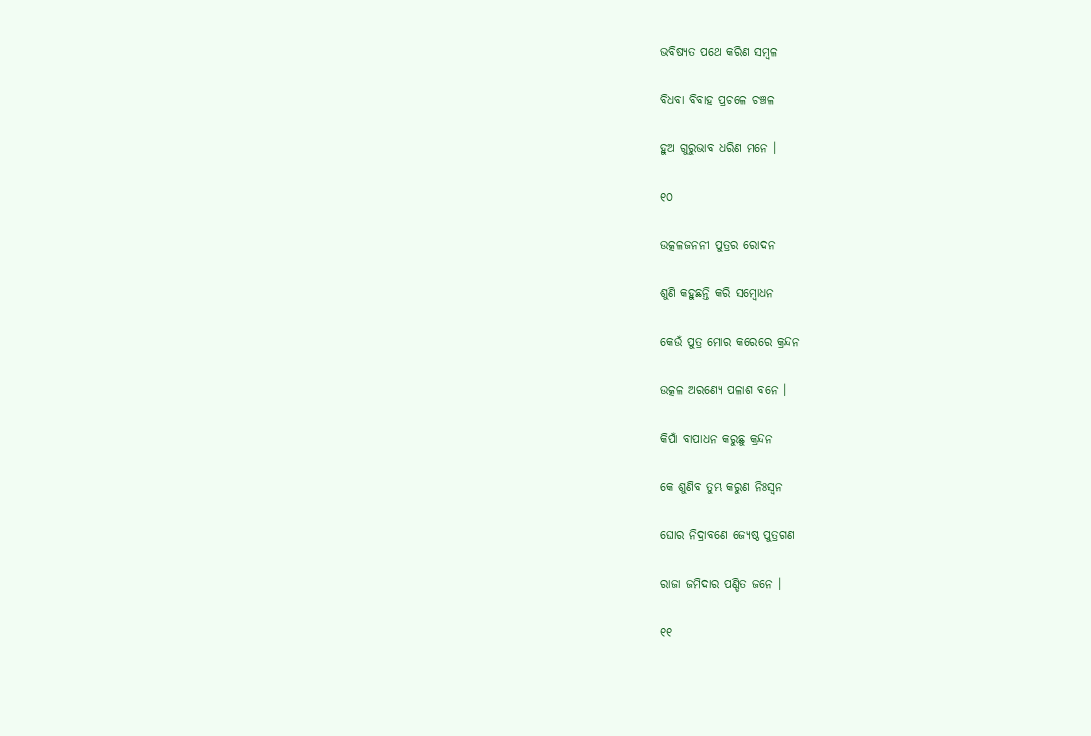ଭବିଷ୍ୟତ ପଥେ କରିଣ ସମ୍ବଳ

ବିଧବା ବିବାହ ପ୍ରଚଳେ ଚଞ୍ଚଳ

ହୁଅ ଗୁରୁଭାବ ଧରିଣ ମନେ ।

୧୦

ଉତ୍କଳଜନନୀ ପୁତ୍ରର ରୋଦନ

ଶୁଣି କହୁଛନ୍ତି କରି ସମ୍ବୋଧନ

କେଉଁ ପୁତ୍ର ମୋର କରେରେ କ୍ରନ୍ଦନ

ଉତ୍କଳ ଅରଣ୍ୟେ ପଳାଶ ବନେ ।

କିପାଁ ବାପାଧନ କରୁଛୁ କ୍ରନ୍ଦନ

କେ ଶୁଣିବ ତୁମ୍ଭ କରୁଣ ନିଃସ୍ୱନ

ଘୋର ନିଦ୍ରାବଣେ ଜ୍ୟେଷ୍ଠ ପୁତ୍ରଗଣ

ରାଜା ଜମିଦାର ପଣ୍ଡିତ ଜନେ ।

୧୧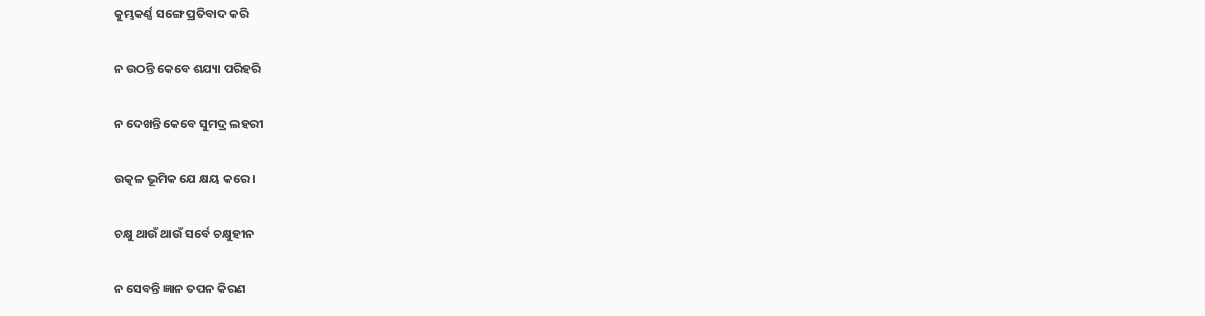କୁମ୍ଭକର୍ଣ୍ଣ ସଙ୍ଗେ ପ୍ରତିବାଦ କରି

ନ ଉଠନ୍ତି କେବେ ଶଯ୍ୟା ପରିହରି

ନ ଦେଖନ୍ତି କେବେ ସୁମଦ୍ର ଲହରୀ

ଉତ୍କଳ ଭୂମିକ ଯେ କ୍ଷୟ କରେ ।

ଚକ୍ଷୁ ଥାଉଁ ଥାଉଁ ସର୍ବେ ଚକ୍ଷୁହୀନ

ନ ସେବନ୍ତି ଜ୍ଞାନ ତପନ କିରଣ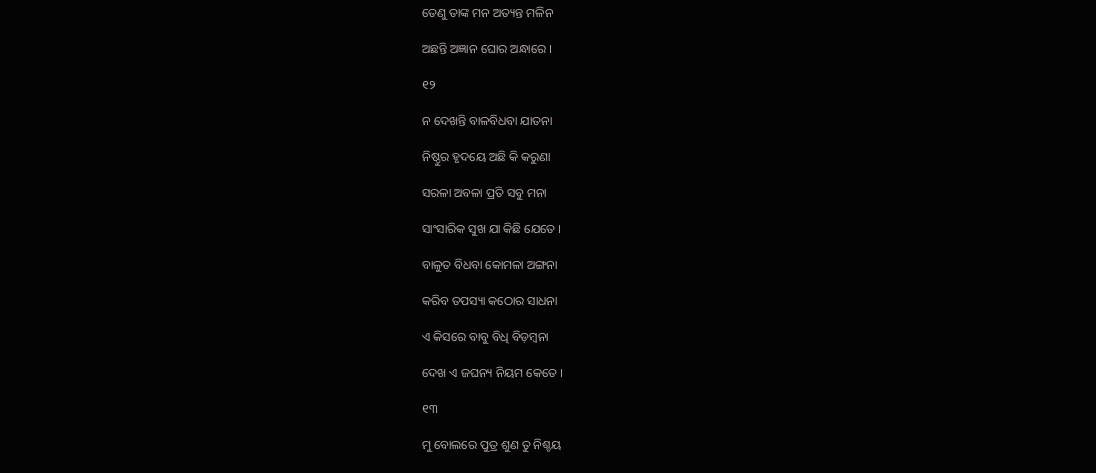ତେଣୁ ତାଙ୍କ ମନ ଅତ୍ୟନ୍ତ ମଳିନ

ଅଛନ୍ତି ଅଜ୍ଞାନ ଘୋର ଅନ୍ଧାରେ ।

୧୨

ନ ଦେଖନ୍ତି ବାଳବିଧବା ଯାତନା

ନିଷ୍ଠୁର ହୃଦୟେ ଅଛି କି କରୁଣା

ସରଳା ଅବଳା ପ୍ରତି ସବୁ ମନା

ସାଂସାରିକ ସୁଖ ଯା କିଛି ଯେତେ ।

ବାଳୁତ ବିଧବା କୋମଳା ଅଙ୍ଗନା

କରିବ ତପସ୍ୟା କଠୋର ସାଧନା

ଏ କିସରେ ବାବୁ ବିଧି ବିଡ଼ମ୍ବନା

ଦେଖ ଏ ଜଘନ୍ୟ ନିୟମ କେତେ ।

୧୩

ମୁ ବୋଲରେ ପୁତ୍ର ଶୁଣ ତୁ ନିଶ୍ଚୟ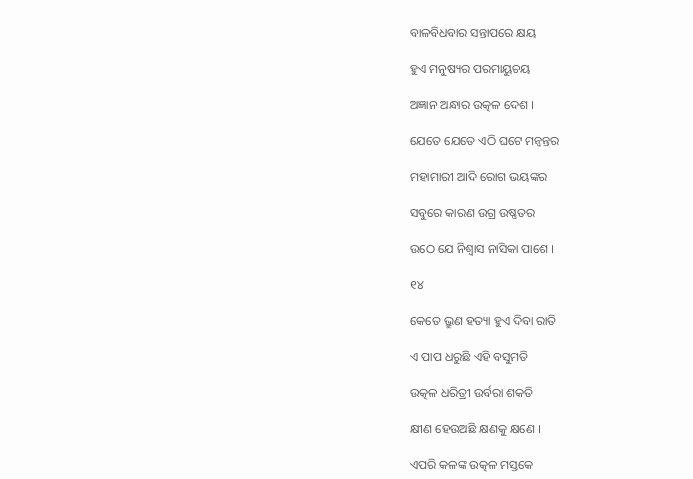ବାଳବିଧବାର ସନ୍ତାପରେ କ୍ଷୟ

ହୁଏ ମନୁଷ୍ୟର ପରମାୟୁଚୟ

ଅଜ୍ଞାନ ଅନ୍ଧାର ଉତ୍କଳ ଦେଶ ।

ଯେତେ ଯେତେ ଏଠି ଘଟେ ମନ୍ୱନ୍ତର

ମହାମାରୀ ଆଦି ରୋଗ ଭୟଙ୍କର

ସବୁରେ କାରଣ ଉଗ୍ର ଉଷ୍ଣତର

ଉଠେ ଯେ ନିଶ୍ୱାସ ନାସିକା ପାଶେ ।

୧୪

କେତେ ଭ୍ରୁଣ ହତ୍ୟା ହୁଏ ଦିବା ରାତି

ଏ ପାପ ଧରୁଛି ଏହି ବସୁମତି

ଉତ୍କଳ ଧରିତ୍ରୀ ଉର୍ବରା ଶକତି

କ୍ଷୀଣ ହେଉଅଛି କ୍ଷଣକୁ କ୍ଷଣେ ।

ଏପରି କଳଙ୍କ ଉତ୍କଳ ମସ୍ତକେ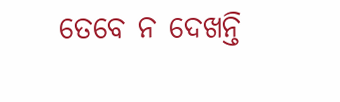ତେବେ ନ ଦେଖନ୍ତି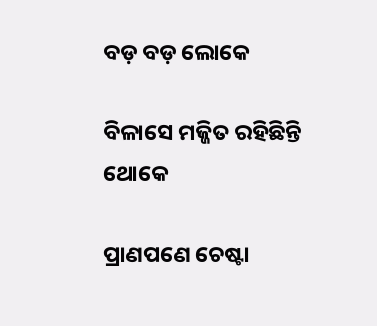ବଡ଼ ବଡ଼ ଲୋକେ

ବିଳାସେ ମଜ୍ଜିତ ରହିଛିନ୍ତି ଥୋକେ

ପ୍ରାଣପଣେ ଚେଷ୍ଟା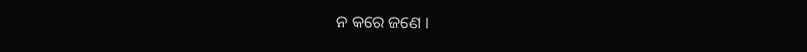ନ କରେ ଜଣେ ।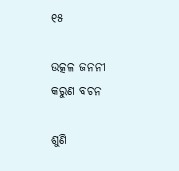୧୫

ଉତ୍କଳ ଜନନୀ କରୁଣ ବଚନ

ଶୁଣି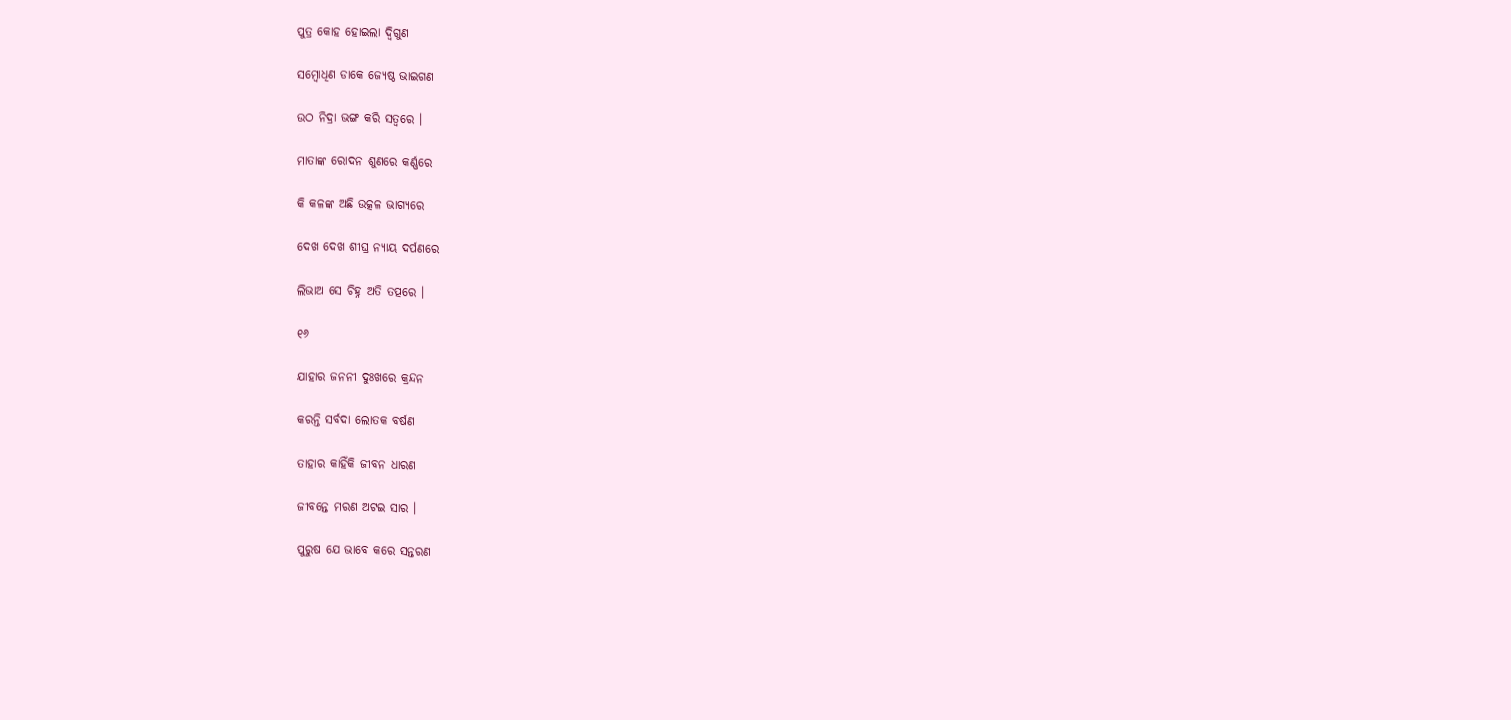ପୁତ୍ର କୋହ ହୋଇଲା ଦ୍ୱିଗୁଣ

ସମ୍ବୋଧିଣ ଡାକେ ଜ୍ୟେଷ୍ଠ ଭାଇଗଣ

ଉଠ ନିଦ୍ରା ଭଙ୍ଗ କରି ସତ୍ୱରେ ।

ମାତାଙ୍କ ରୋଦନ ଶୁଣରେ କର୍ଣ୍ଣରେ

କି କଳଙ୍କ ଅଛି ଉତ୍କଳ ଭାଗ୍ୟରେ

ଦେଖ ଦେଖ ଶୀଘ୍ର ନ୍ୟାୟ ଦର୍ପଣରେ

ଲିଭାଅ ସେ ଚିହ୍ନ ଅତି ତତ୍ପରେ ।

୧୬

ଯାହାର ଜନନୀ ଦୁଃଖରେ କ୍ରନ୍ଦନ

କରନ୍ତି ସର୍ବଦା ଲୋତକ ବର୍ଷଣ

ତାହାର କାହିଁକି ଜୀବନ ଧାରଣ

ଜୀବନ୍ତେ ମରଣ ଅଟଇ ସାର ।

ପୁରୁଷ ଯେ ଭାବେ କରେ ସନ୍ତରଣ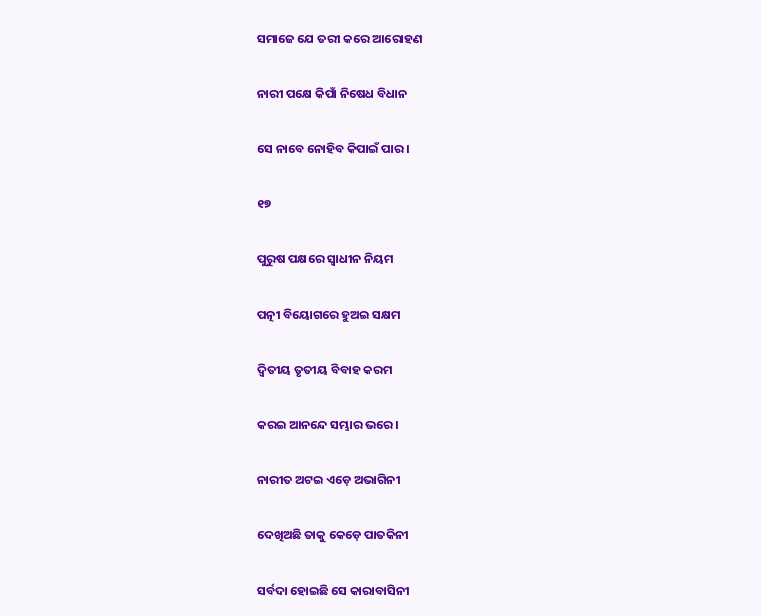ସମାଜେ ଯେ ତରୀ କରେ ଆରୋହଣ

ନାରୀ ପକ୍ଷେ କିପାଁ ନିଷେଧ ବିଧାନ

ସେ ନାବେ ନୋହିବ କିପାଇଁ ପାର ।

୧୭

ପୁରୁଷ ପକ୍ଷରେ ସ୍ୱାଧୀନ ନିୟମ

ପତ୍ନୀ ବିୟୋଗରେ ହୁଅଇ ସକ୍ଷମ

ଦ୍ୱିତୀୟ ତୃତୀୟ ବିବାହ କରମ

କରଇ ଆନନ୍ଦେ ସମ୍ଭାର ଭରେ ।

ନାରୀତ ଅଟଇ ଏଡ଼େ ଅଭାଗିନୀ

ଦେଖିଅଛି ତାକୁ କେଡ଼େ ପାତକିନୀ

ସର୍ବଦା ହୋଇଛି ସେ କାରାବାସିନୀ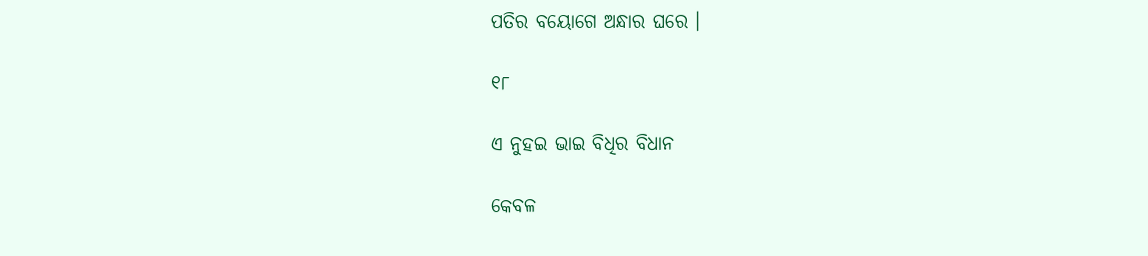ପତିର ବୟୋଗେ ଅନ୍ଧାର ଘରେ ।

୧୮

ଏ ନୁହଇ ଭାଇ ବିଧିର ବିଧାନ

କେବଳ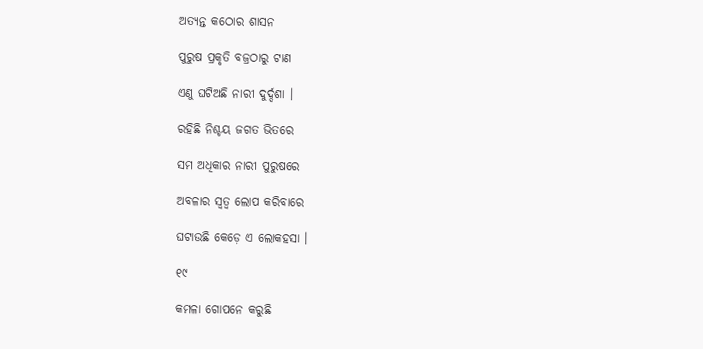ଅତ୍ୟନ୍ତ କଠୋର ଶାସନ

ପୁରୁଷ ପ୍ରକୃତି ବଜ୍ରଠାରୁ ଟାଣ

ଏଣୁ ଘଟିଅଛି ନାରୀ ଦୁର୍ଦ୍ଦଶା ।

ରହିଛି ନିଶ୍ଚୟ ଜଗତ ଭିତରେ

ସମ ଅଧିକାର ନାରୀ ପୁରୁଷରେ

ଅବଳାର ସ୍ୱତ୍ୱ ଲୋପ କରିବାରେ

ଘଟାଉଛି କେଡ଼େ ଏ ଲୋକହସା ।

୧୯

କମଳା ଗୋପନେ କରୁଛି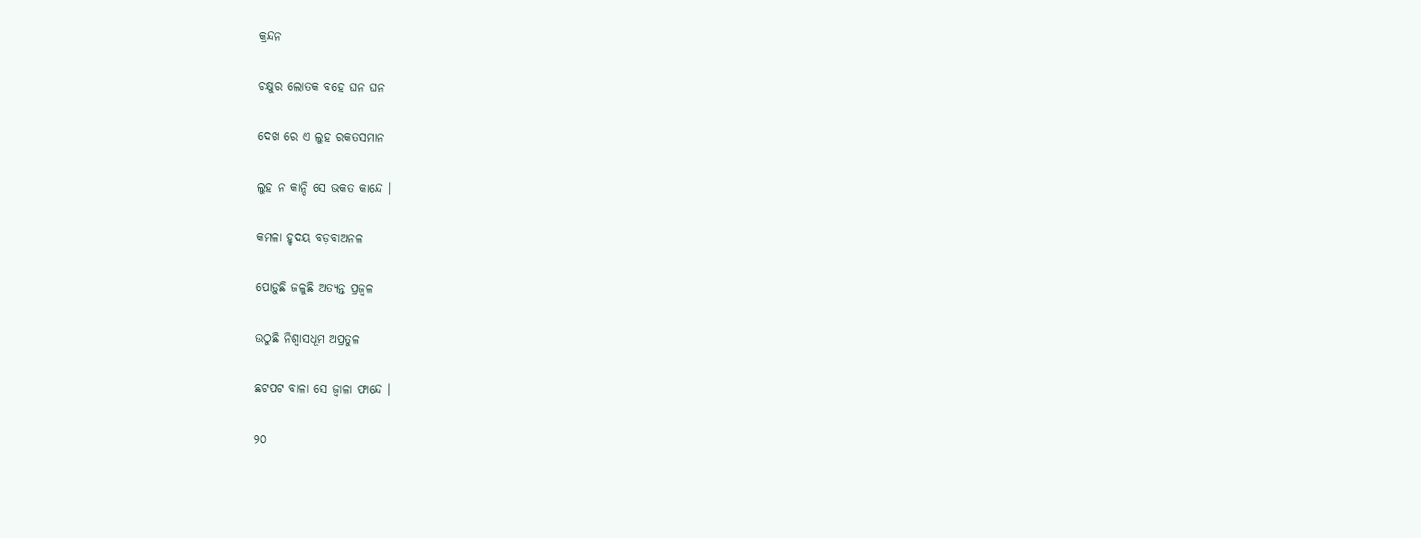କ୍ରନ୍ଦନ

ଚକ୍ଷୁର ଲୋତକ ବହେ ଘନ ଘନ

ଦେଖ ରେ ଏ ଲୁହ ରକତସମାନ

ଲୁହ ନ କାନ୍ଦି ସେ ଭକତ କାନ୍ଦେ ।

କମଳା ହୃଦୟ ବଡ଼ବାଅନଳ

ପୋଡ଼ୁଛି ଜଳୁଛି ଅତ୍ୟନ୍ତ ପ୍ରଜ୍ୱଳ

ଉଠୁଛି ନିଶ୍ୱାସଧୂମ ଅପ୍ରତୁଳ

ଛଟପଟ ବାଳା ସେ ଜ୍ୱାଳା ଫାନ୍ଦେ ।

୨୦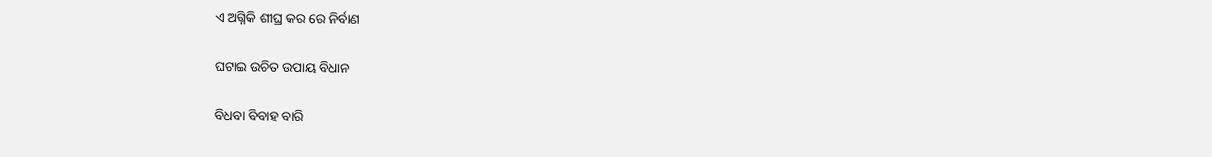ଏ ଅଗ୍ନିକି ଶୀଘ୍ର କର ରେ ନିର୍ବାଣ

ଘଟାଇ ଉଚିତ ଉପାୟ ବିଧାନ

ବିଧବା ବିବାହ ବାରି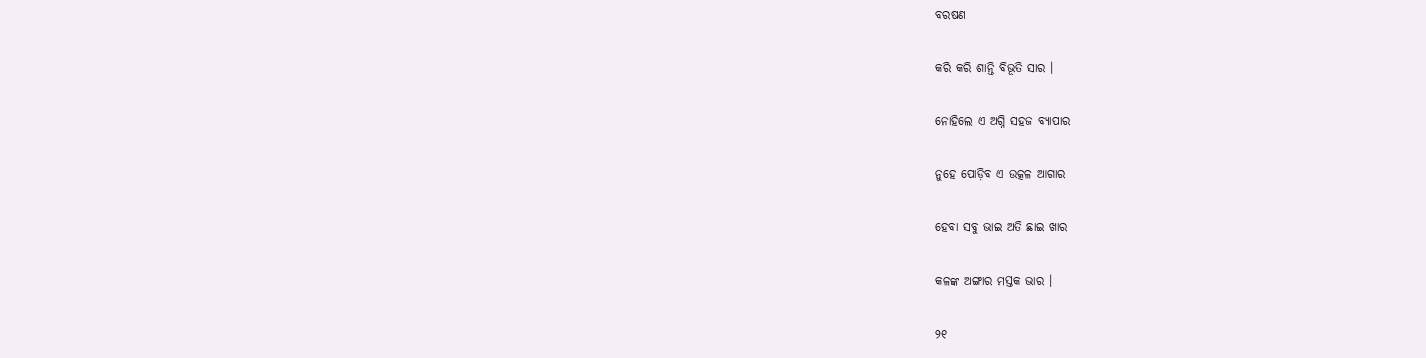ବରଷଣ

କରି କରି ଶାନ୍ତି ବିଭୂତି ସାର ।

ନୋହିଲେ ଏ ଅଗ୍ନି ସହଜ ବ୍ୟାପାର

ନୁହେ ପୋଡ଼ିବ ଏ ଉତ୍କଳ ଆଗାର

ହେବା ସବୁ ଭାଇ ଅତି ଛାଇ ଖାର

କଳଙ୍କ ଅଙ୍ଗାର ମସ୍ତକ ଭାର ।

୨୧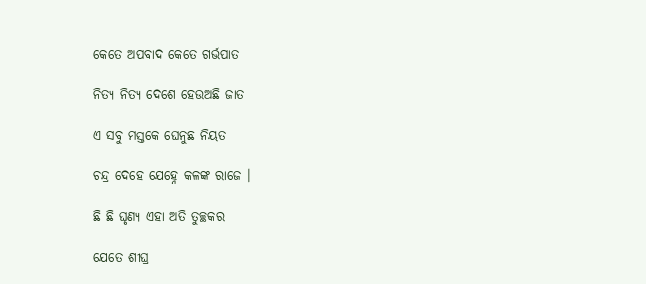କେତେ ଅପବାଦ କେତେ ଗର୍ଭପାତ

ନିତ୍ୟ ନିତ୍ୟ ଦେଶେ ହେଉଅଛି ଜାତ

ଏ ସବୁ ମସ୍ତକେ ଘେନୁଛ ନିୟତ

ଚନ୍ଦ୍ର ଦେହେ ଯେହ୍ନେ କଳଙ୍କ ରାଜେ ।

ଛି ଛି ଘୃଣ୍ୟ ଏହା ଅତି ତୁଚ୍ଛକର

ଯେତେ ଶୀଘ୍ର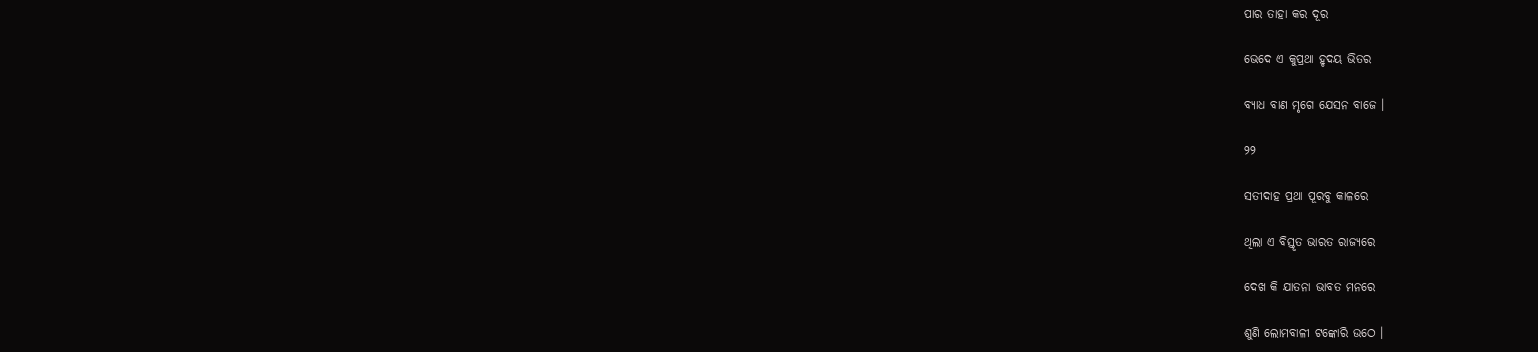ପାର ତାହା କର ଦୂର

ଭେଦେ ଏ କୁପ୍ରଥା ହୃଦୟ ଭିତର

ବ୍ୟାଧ ବାଣ ମୃଗେ ଯେସନ ବାଜେ ।

୨୨

ସତୀଦାହ ପ୍ରଥା ପୂରବୁ କାଳରେ

ଥିଲା ଏ ବିସ୍ତୃତ ଭାରତ ରାଜ୍ୟରେ

ଦେଖ କି ଯାତନା ଭାବତ ମନରେ

ଶୁଣି ଲୋମବାଳୀ ଟଙ୍କୋରି ଉଠେ ।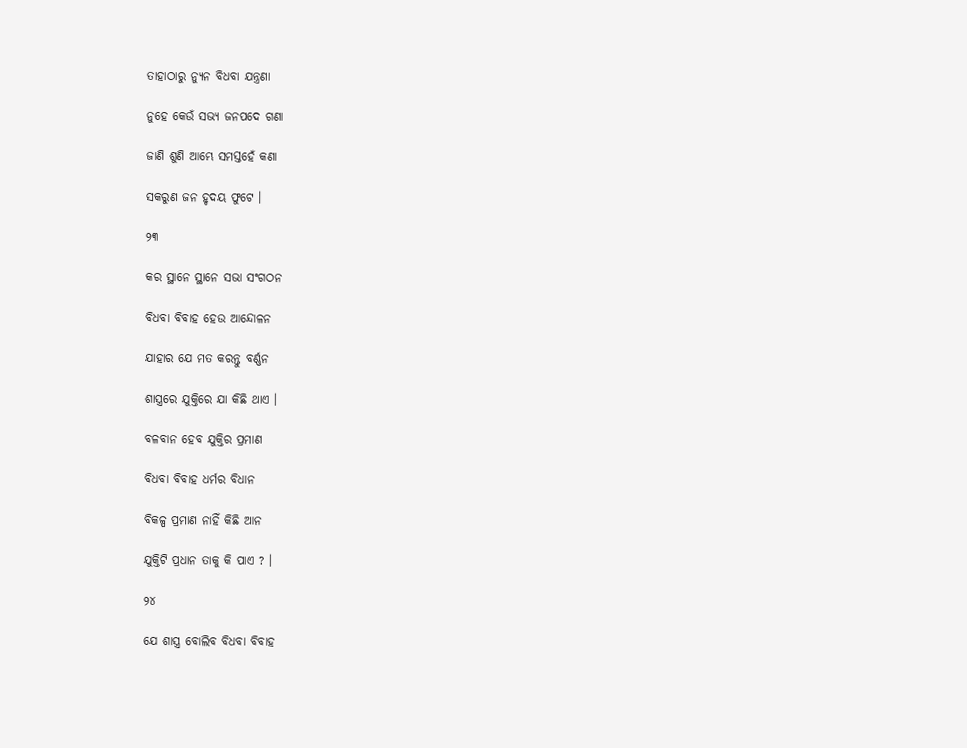ତାହାଠାରୁ ନ୍ୟୁନ ବିଧବା ଯନ୍ତ୍ରଣା

ନୁହେ କେଉଁ ସଭ୍ୟ ଜନପଦେ ଗଣା

ଜାଣି ଶୁଣି ଆମ୍ଭେ ସମସ୍ତହେଁ କଣା

ସକରୁଣ ଜନ ହୃଦୟ ଫୁଟେ ।

୨୩

କର ସ୍ଥାନେ ସ୍ଥାନେ ସଭା ସଂଗଠନ

ବିଧବା ବିବାହ ହେଉ ଆନ୍ଦୋଳନ

ଯାହାର ଯେ ମତ କରନ୍ତୁ ବର୍ଣ୍ଣନ

ଶାସ୍ତ୍ରରେ ଯୁକ୍ତିରେ ଯା କିଛି ଥାଏ ।

ବଳବାନ ହେବ ଯୁକ୍ତିର ପ୍ରମାଣ

ବିଧବା ବିବାହ ଧର୍ମର ବିଧାନ

ବିକଳ୍ପ ପ୍ରମାଣ ନାହିଁ କିଛି ଆନ

ଯୁକ୍ତିଟି ପ୍ରଧାନ ତାକୁ କି ପାଏ ? ।

୨୪

ଯେ ଶାସ୍ତ୍ର ବୋଲିବ ବିଧବା ବିବାହ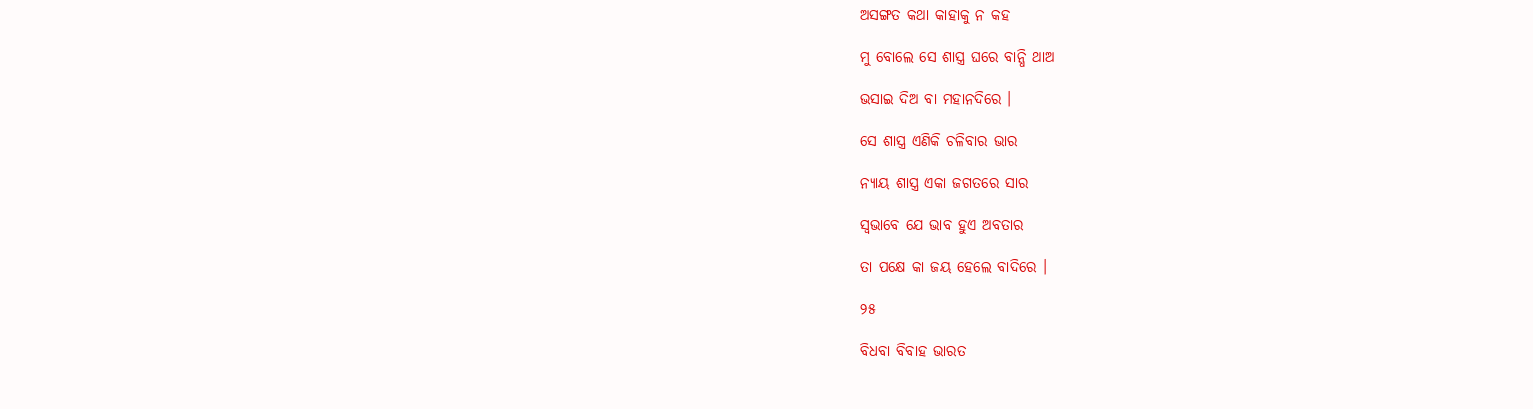ଅସଙ୍ଗତ କଥା କାହାକୁ ନ କହ

ମୁ ବୋଲେ ସେ ଶାସ୍ତ୍ର ଘରେ ବାନ୍ଧି ଥାଅ

ଭସାଇ ଦିଅ ବା ମହାନଦିରେ ।

ସେ ଶାସ୍ତ୍ର ଏଣିକି ଚଳିବାର ଭାର

ନ୍ୟାୟ ଶାସ୍ତ୍ର ଏକା ଜଗତରେ ସାର

ସ୍ୱଭାବେ ଯେ ଭାବ ହୁଏ ଅବତାର

ତା ପକ୍ଷେ କା ଜୟ ହେଲେ ବାଦିରେ ।

୨୫

ବିଧବା ବିବାହ ଭାରତ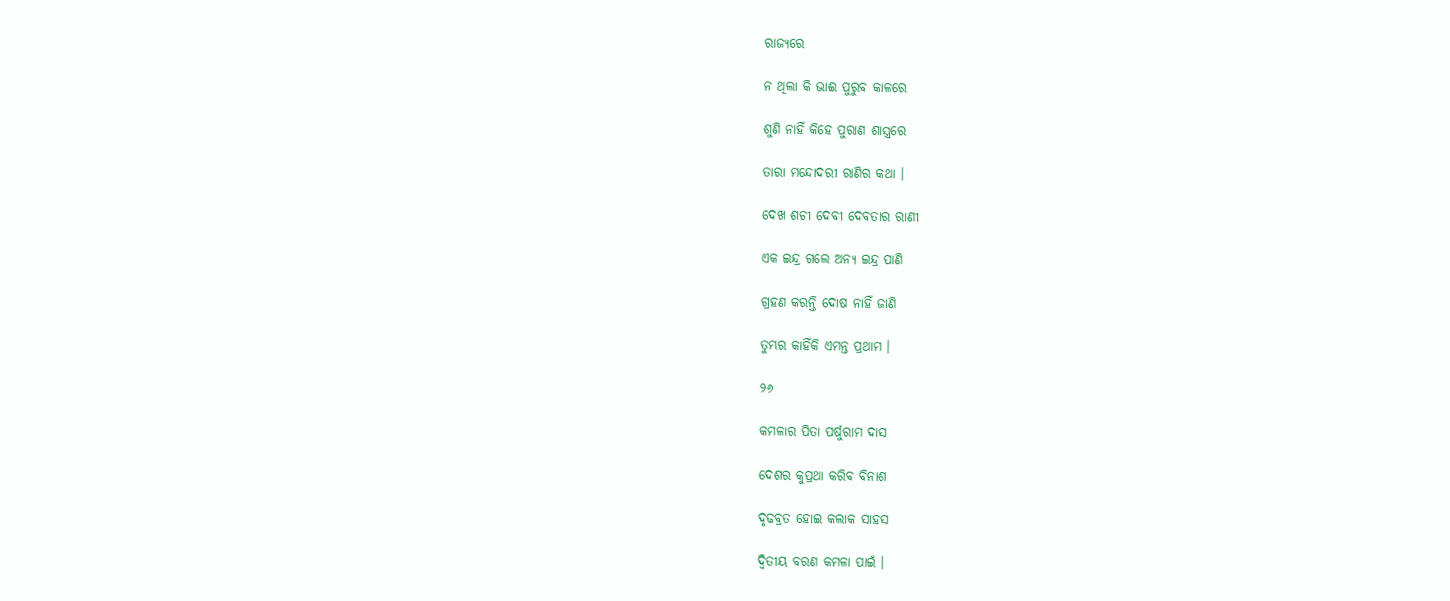ରାଜ୍ୟରେ

ନ ଥିଲା କି ଭାଈ ପୁରୁବ କାଳରେ

ଶୁଣି ନାହିଁ କିହେ ପୁରାଣ ଶାସ୍ତ୍ରରେ

ତାରା ମନ୍ଦୋଦରୀ ରାଣିର କଥା ।

ଦେଖ ଶଚୀ ଦେବୀ ଦେବତାର ରାଣୀ

ଏକ ଇନ୍ଦ୍ର ଗଲେ ଅନ୍ୟ ଇନ୍ଦ୍ର ପାଣି

ଗ୍ରହଣ କରନ୍ତି ଦୋଷ ନାହିଁ ଜାଣି

ତୁମ୍ଭର କାହିଁକି ଏମନ୍ତ ପ୍ରଥାମ ।

୨୬

କମଳାର ପିତା ପର୍ଷୁରାମ ଦାସ

ଦେଶର କୁପ୍ରଥା କରିବ ବିନାଶ

ଦୃଢବ୍ରତ ହୋଇ କଲାକ ସାହସ

ଦ୍ୱିତୀୟ ବରଣ କମଳା ପାଇଁ ।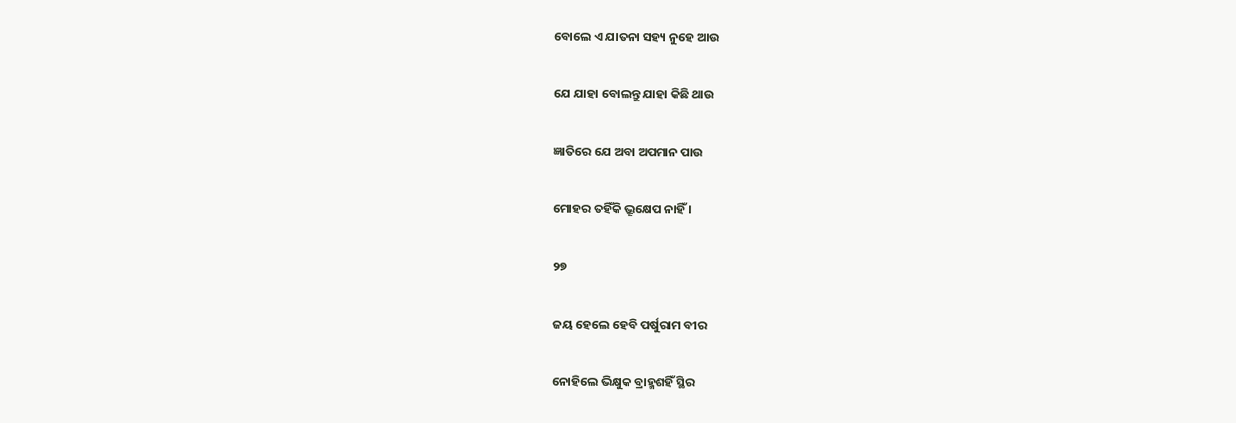ବୋଲେ ଏ ଯାତନା ସହ୍ୟ ନୁହେ ଆଉ

ଯେ ଯାହା ବୋଲନ୍ତୁ ଯାହା କିଛି ଥାଉ

ଜ୍ଞାତିରେ ଯେ ଅବା ଅପମାନ ପାଉ

ମୋହର ତହିଁକି ଭ୍ରୂକ୍ଷେପ ନାହିଁ ।

୨୭

ଜୟ ହେଲେ ହେବି ପର୍ଷୁରାମ ବୀର

ନୋହିଲେ ଭିକ୍ଷୁକ ବ୍ରାହ୍ମଶହିଁ ସ୍ଥିର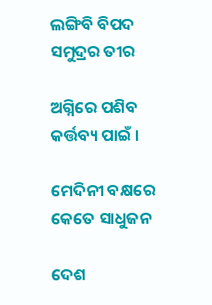ଲଙ୍ଗିବି ବିପଦ ସମୁଦ୍ରର ତୀର

ଅଗ୍ନିରେ ପଶିବ କର୍ତ୍ତବ୍ୟ ପାଇଁ ।

ମେଦିନୀ ବକ୍ଷରେ କେତେ ସାଧୁଜନ

ଦେଶ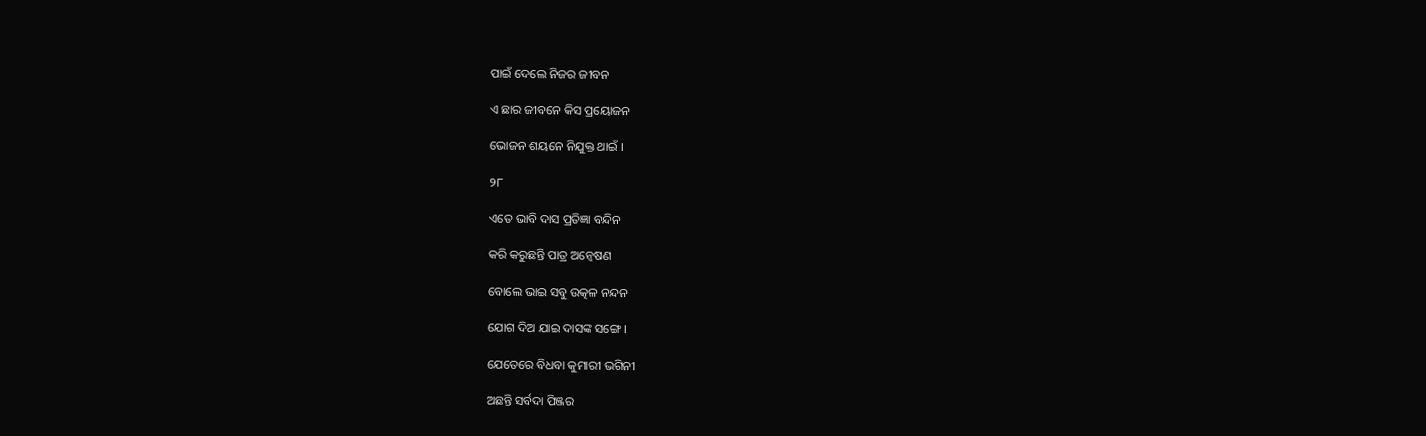ପାଇଁ ଦେଲେ ନିଜର ଜୀବନ

ଏ ଛାର ଜୀବନେ କିସ ପ୍ରୟୋଜନ

ଭୋଜନ ଶୟନେ ନିଯୁକ୍ତ ଥାଇଁ ।

୨୮

ଏତେ ଭାବି ଦାସ ପ୍ରତିଜ୍ଞା ବନ୍ଦିନ

କରି କରୁଛନ୍ତି ପାତ୍ର ଅନ୍ୱେଷଣ

ବୋଲେ ଭାଇ ସବୁ ଉତ୍କଳ ନନ୍ଦନ

ଯୋଗ ଦିଅ ଯାଇ ଦାସଙ୍କ ସଙ୍ଗେ ।

ଯେତେରେ ବିଧବା କୁମାରୀ ଭଗିନୀ

ଅଛନ୍ତି ସର୍ବଦା ପିଞ୍ଜର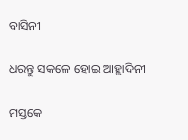ବାସିନୀ

ଧରନ୍ତୁ ସକଳେ ହୋଇ ଆହ୍ଲାଦିନୀ

ମସ୍ତକେ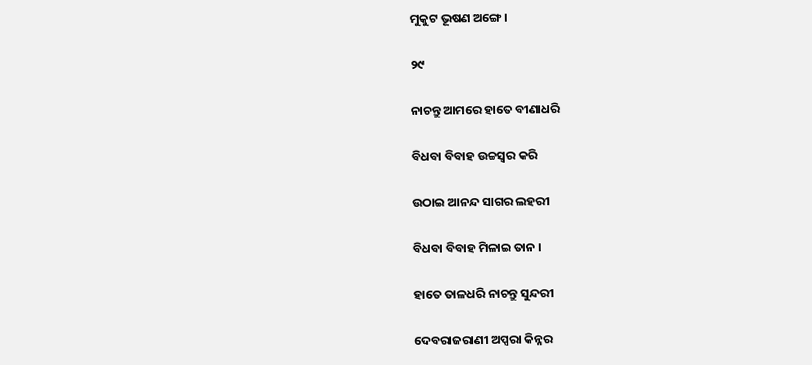ମୁକୁଟ ଭୂଷଣ ଅଙ୍ଗେ ।

୨୯

ନାଚନ୍ତୁ ଆମରେ ହାତେ ବୀଣାଧରି

ବିଧବା ବିବାହ ଉଚ୍ଚସ୍ୱର କରି

ଉଠାଇ ଆନନ୍ଦ ସାଗର ଲହରୀ

ବିଧବା ବିବାହ ମିଳାଇ ତାନ ।

ହାତେ ତାଳଧରି ନାଚନ୍ତୁ ସୁନ୍ଦରୀ

ଦେବରାଜରାଣୀ ଅପ୍ସରା କିନ୍ନର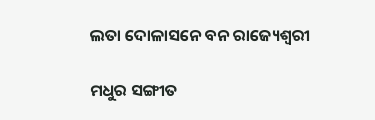ଲତା ଦୋଳାସନେ ବନ ରାଜ୍ୟେଶ୍ୱରୀ

ମଧୁର ସଙ୍ଗୀତ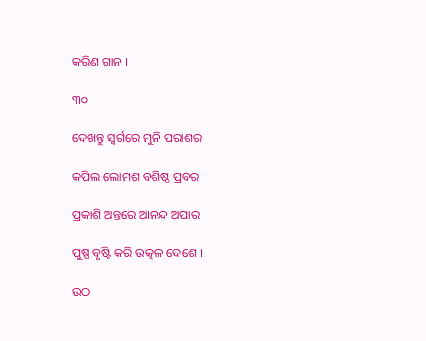କରିଣ ଗାନ ।

୩୦

ଦେଖନ୍ତୁ ସ୍ୱର୍ଗରେ ମୁନି ପରାଶର

କପିଲ ଲୋମଶ ବଶିଷ୍ଠ ପ୍ରବର

ପ୍ରକାଶି ଅନ୍ତରେ ଆନନ୍ଦ ଅପାର

ପୁଷ୍ପ ବୃଷ୍ଟି କରି ଉତ୍କଳ ଦେଶେ ।

ଉଠ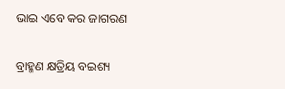ଭାଇ ଏବେ କର ଜାଗରଣ

ବ୍ରାହ୍ମଣ କ୍ଷତ୍ରିୟ ବଇଶ୍ୟ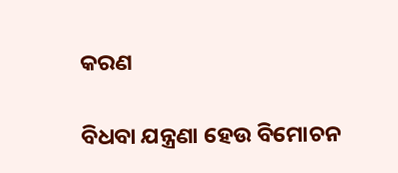କରଣ

ବିଧବା ଯନ୍ତ୍ରଣା ହେଉ ବିମୋଚନ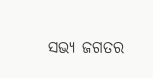ସଭ୍ୟ ଜଗତର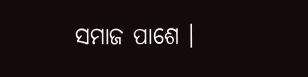ସମାଜ ପାଶେ ।